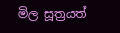මිල සූත්‍රයත්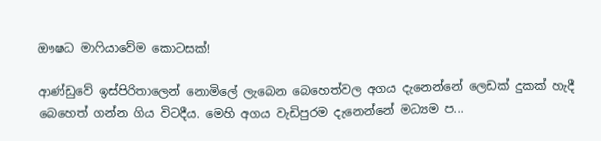ඖෂධ මාෆියාවේම කොටසක්‌!

ආණ්‌ඩුවේ ඉස්‌පිරිතාලෙන් නොමිලේ ලැබෙන බෙහෙත්වල අගය දැනෙන්නේ ලෙඩක්‌ දුකක්‌ හැදී බෙහෙත් ගන්න ගිය විටදීය. මෙහි අගය වැඩිපුරම දැනෙන්නේ මධ්‍යම ප...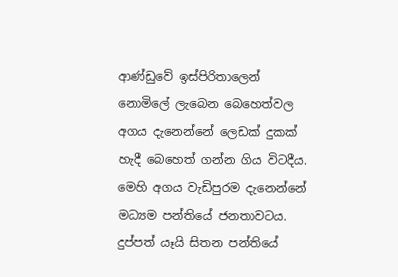ආණ්‌ඩුවේ ඉස්‌පිරිතාලෙන් නොමිලේ ලැබෙන බෙහෙත්වල අගය දැනෙන්නේ ලෙඩක්‌ දුකක්‌ හැදී බෙහෙත් ගන්න ගිය විටදීය. මෙහි අගය වැඩිපුරම දැනෙන්නේ මධ්‍යම පන්තියේ ජනතාවටය. දුප්පත් යෑයි සිතන පන්තියේ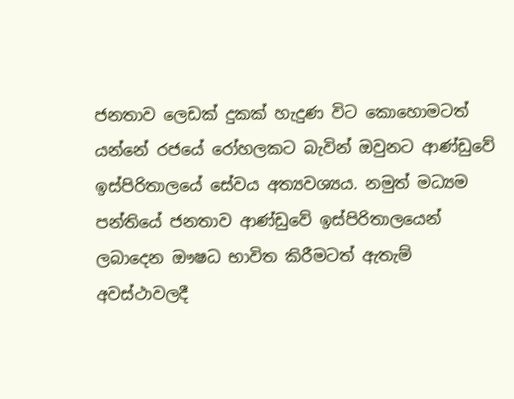ජනතාව ලෙඩක්‌ දුකක්‌ හැදුණ විට කොහොමටත් යන්නේ රජයේ රෝහලකට බැවින් ඔවුනට ආණ්‌ඩුවේ ඉස්‌පිරිතාලයේ සේවය අත්‍යවශ්‍යය. නමුත් මධ්‍යම පන්තියේ ජනතාව ආණ්‌ඩුවේ ඉස්‌පිරිතාලයෙන් ලබාදෙන ඖෂධ භාවිත කිරීමටත් ඇතැම් අවස්‌ථාවලදී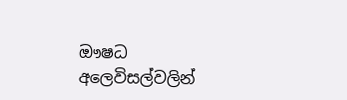ඖෂධ අලෙවිසල්වලින්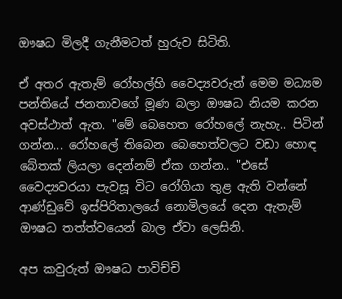ඖෂධ මිලදී ගැනීමටත් හුරුව සිටිති.

ඒ අතර ඇතැම් රෝහල්හි වෛද්‍යවරුන් මෙම මධ්‍යම පන්තියේ ජනතාවගේ මූණ බලා ඖෂධ නියම කරන අවස්‌ථාත් ඇත. "මේ බෙහෙත රෝහලේ නැහැ.. පිටින් ගන්න... රෝහලේ තිබෙන බෙහෙත්වලට වඩා හොඳ බේතක්‌ ලියලා දෙන්නම් ඒක ගන්න.. "එසේ වෛද්‍යවරයා පැවසූ විට රෝගියා තුළ ඇති වන්නේ ආණ්‌ඩුවේ ඉස්‌පිරිතාලයේ නොමිලයේ දෙන ඇතැම් ඖෂධ තත්ත්වයෙන් බාල ඒවා ලෙසිනි.

අප කවුරුත් ඖෂධ පාවිච්චි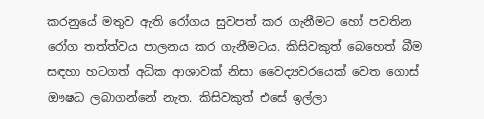කරනුයේ මතුව ඇති රෝගය සුවපත් කර ගැනීමට හෝ පවතින රෝග තත්ත්වය පාලනය කර ගැනීමටය. කිසිවකුත් බෙහෙත් බීම සඳහා හටගත් අධික ආශාවක්‌ නිසා වෛද්‍යවරයෙක්‌ වෙත ගොස්‌ ඖෂධ ලබාගන්නේ නැත. කිසිවකුත් එසේ ඉල්ලා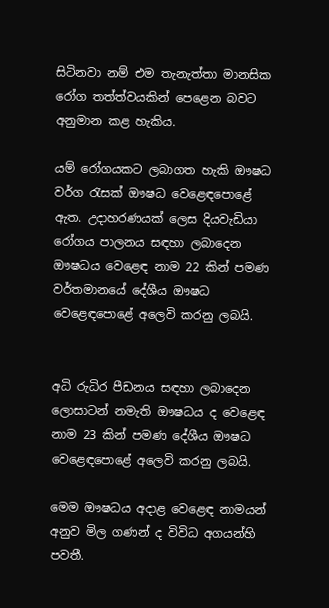සිටිනවා නම් එම තැනැත්තා මානසික රෝග තත්ත්වයකින් පෙළෙන බවට අනුමාන කළ හැකිය.

යම් රෝගයකට ලබාගත හැකි ඖෂධ වර්ග රැසක්‌ ඖෂධ වෙළෙඳපොළේ ඇත. උදාහරණයක්‌ ලෙස දියවැඩියා රෝගය පාලනය සඳහා ලබාදෙන ඖෂධය වෙළෙඳ නාම 22 කින් පමණ වර්තමානයේ දේශීය ඖෂධ වෙළෙඳපොළේ අලෙවි කරනු ලබයි.


අධි රුධිර පීඩනය සඳහා ලබාදෙන ලොසාටන් නමැති ඖෂධය ද වෙළෙඳ නාම 23 කින් පමණ දේශීය ඖෂධ වෙළෙඳපොළේ අලෙවි කරනු ලබයි.

මෙම ඖෂධය අදාළ වෙළෙඳ නාමයන් අනුව මිල ගණන් ද විවිධ අගයන්හි පවතී.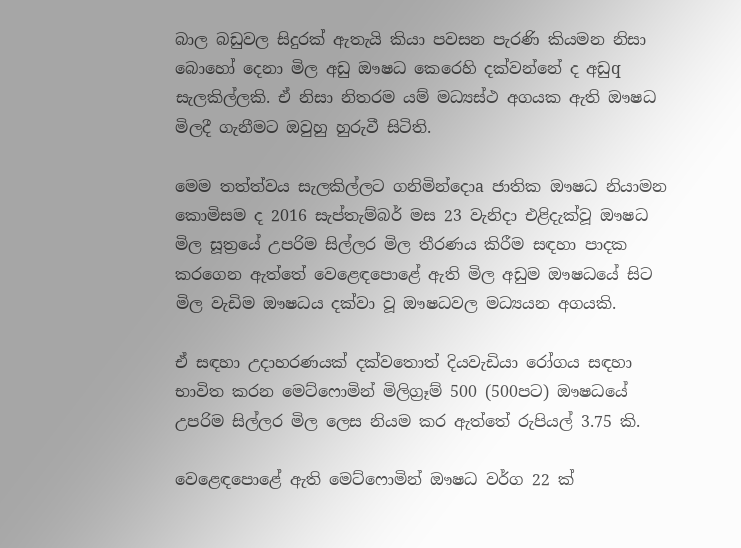බාල බඩුවල සිදුරක්‌ ඇතැයි කියා පවසන පැරණි කියමන නිසා බොහෝ දෙනා මිල අඩු ඖෂධ කෙරෙහි දක්‌වන්නේ ද අඩුq සැලකිල්ලකි. ඒ නිසා නිතරම යම් මධ්‍යස්‌ථ අගයක ඇති ඖෂධ මිලදී ගැනීමට ඔවුහු හුරුවී සිටිති.

මෙම තත්ත්වය සැලකිල්ලට ගනිමින්දොa ජාතික ඖෂධ නියාමන කොමිසම ද 2016 සැප්තැම්බර් මස 23 වැනිදා එළිදැක්‌වූ ඖෂධ මිල සූත්‍රයේ උපරිම සිල්ලර මිල තීරණය කිරීම සඳහා පාදක කරගෙන ඇත්තේ වෙළෙඳපොළේ ඇති මිල අඩුම ඖෂධයේ සිට මිල වැඩිම ඖෂධය දක්‌වා වූ ඖෂධවල මධ්‍යයන අගයකි.

ඒ සඳහා උදාහරණයක්‌ දක්‌වතොත් දියවැඩියා රෝගය සඳහා භාවිත කරන මෙට්ෆොමින් මිලිග්‍රෑම් 500 (500පට) ඖෂධයේ උපරිම සිල්ලර මිල ලෙස නියම කර ඇත්තේ රුපියල් 3.75 කි.

වෙළෙඳපොළේ ඇති මෙට්ෆොමින් ඖෂධ වර්ග 22 ක්‌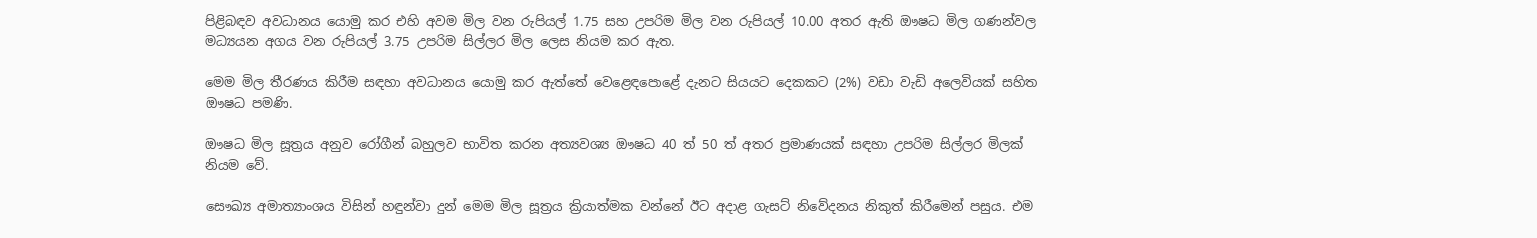පිළිබඳව අවධානය යොමු කර එහි අවම මිල වන රුපියල් 1.75 සහ උපරිම මිල වන රුපියල් 10.00 අතර ඇති ඖෂධ මිල ගණන්වල මධ්‍යයන අගය වන රුපියල් 3.75 උපරිම සිල්ලර මිල ලෙස නියම කර ඇත.

මෙම මිල තීරණය කිරීම සඳහා අවධානය යොමු කර ඇත්තේ වෙළෙඳපොළේ දැනට සියයට දෙකකට (2%) වඩා වැඩි අලෙවියක්‌ සහිත ඖෂධ පමණි.

ඖෂධ මිල සූත්‍රය අනුව රෝගීන් බහුලව භාවිත කරන අත්‍යවශ්‍ය ඖෂධ 40 ත් 50 ත් අතර ප්‍රමාණයක්‌ සඳහා උපරිම සිල්ලර මිලක්‌ නියම වේ.

සෞඛ්‍ය අමාත්‍යාංශය විසින් හඳුන්වා දුන් මෙම මිල සූත්‍රය ක්‍රියාත්මක වන්නේ ඊට අදාළ ගැසට්‌ නිවේදනය නිකුත් කිරීමෙන් පසුය. එම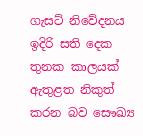ගැසට්‌ නිවේදනය ඉදිරි සති දෙක තුනක කාලයක්‌ ඇතුළත නිකුත් කරන බව සෞඛ්‍ය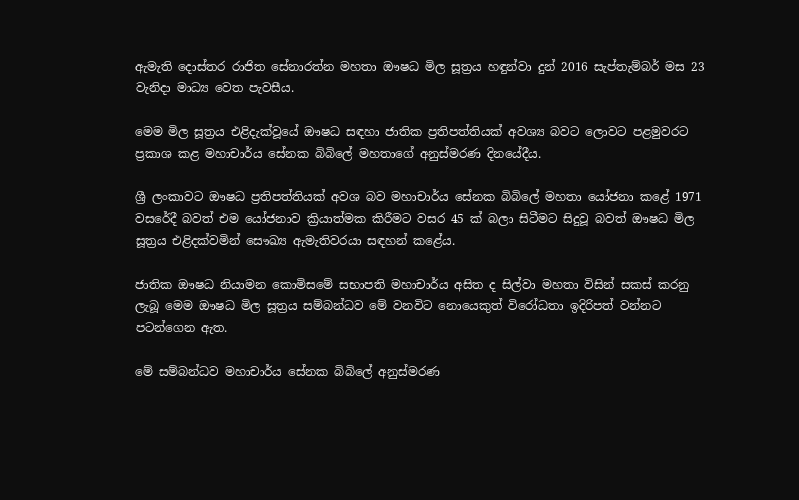ඇමැති දොස්‌තර රාජිත සේනාරත්න මහතා ඖෂධ මිල සූත්‍රය හඳුන්වා දුන් 2016 සැප්තැම්බර් මස 23 වැනිදා මාධ්‍ය වෙත පැවසීය.

මෙම මිල සූත්‍රය එළිදැක්‌වූයේ ඖෂධ සඳහා ජාතික ප්‍රතිපත්තියක්‌ අවශ්‍ය බවට ලොවට පළමුවරට ප්‍රකාශ කළ මහාචාර්ය සේනක බිබිලේ මහතාගේ අනුස්‌මරණ දිනයේදීය.

ශ්‍රී ලංකාවට ඖෂධ ප්‍රතිපත්තියක්‌ අවශ බව මහාචාර්ය සේනක බිබිලේ මහතා යෝජනා කළේ 1971 වසරේදී බවත් එම යෝජනාව ක්‍රියාත්මක කිරීමට වසර 45 ක්‌ බලා සිටීමට සිදුවූ බවත් ඖෂධ මිල සූත්‍රය එළිදක්‌වමින් සෞඛ්‍ය ඇමැතිවරයා සඳහන් කළේය.

ජාතික ඖෂධ නියාමන කොමිසමේ සභාපති මහාචාර්ය අසිත ද සිල්වා මහතා විසින් සකස්‌ කරනු ලැබූ මෙම ඖෂධ මිල සූත්‍රය සම්බන්ධව මේ වනවිට නොයෙකුත් විරෝධතා ඉදිරිපත් වන්නට පටන්ගෙන ඇත.

මේ සම්බන්ධව මහාචාර්ය සේනක බිබිලේ අනුස්‌මරණ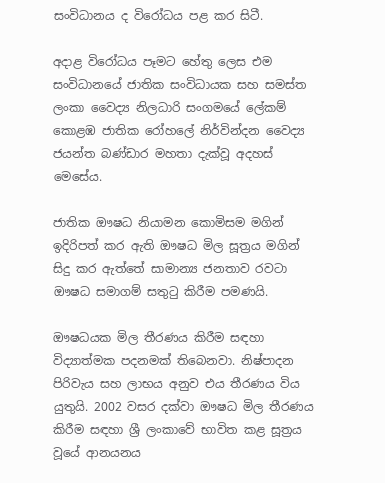සංවිධානය ද විරෝධය පළ කර සිටී.

අදාළ විරෝධය පෑමට හේතු ලෙස එම සංවිධානයේ ජාතික සංවිධායක සහ සමස්‌ත ලංකා වෛද්‍ය නිලධාරි සංගමයේ ලේකම් කොළඹ ජාතික රෝහලේ නිර්වින්දන වෛද්‍ය ජයන්ත බණ්‌ඩාර මහතා දැක්‌වූ අදහස්‌ මෙසේය.

ජාතික ඖෂධ නියාමන කොමිසම මගින් ඉදිරිපත් කර ඇති ඖෂධ මිල සූත්‍රය මගින් සිදු කර ඇත්තේ සාමාන්‍ය ජනතාව රවටා ඖෂධ සමාගම් සතුටු කිරීම පමණයි.

ඖෂධයක මිල තීරණය කිරීම සඳහා විද්‍යාත්මක පදනමක්‌ තිබෙනවා. නිෂ්පාදන පිරිවැය සහ ලාභය අනුව එය තීරණය විය යුතුයි. 2002 වසර දක්‌වා ඖෂධ මිල තීරණය කිරීම සඳහා ශ්‍රී ලංකාවේ භාවිත කළ සූත්‍රය වූයේ ආනයනය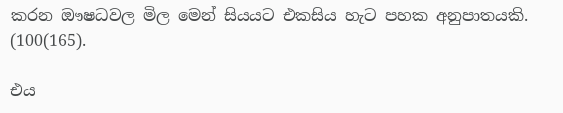කරන ඖෂධවල මිල මෙන් සියයට එකසිය හැට පහක අනුපාතයකි. (100(165).

එය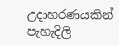උදාහරණයකින් පැහැදිලි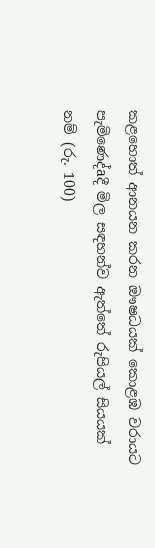කළහොත් ආනයන කරන ඖෂධයක්‌ කොළඹ වරායට පැමිණෙද්aදී මිල සඳහන්ව ඇත්තේ රුපියල් සියයක්‌ නම් (රු. 100)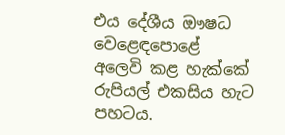එය දේශීය ඖෂධ වෙළෙඳපොළේ අලෙවි කළ හැක්‌කේ රුපියල් එකසිය හැට පහටය.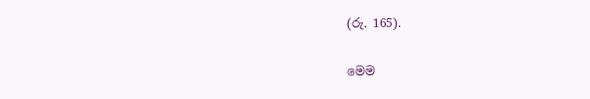(රු. 165).

මෙම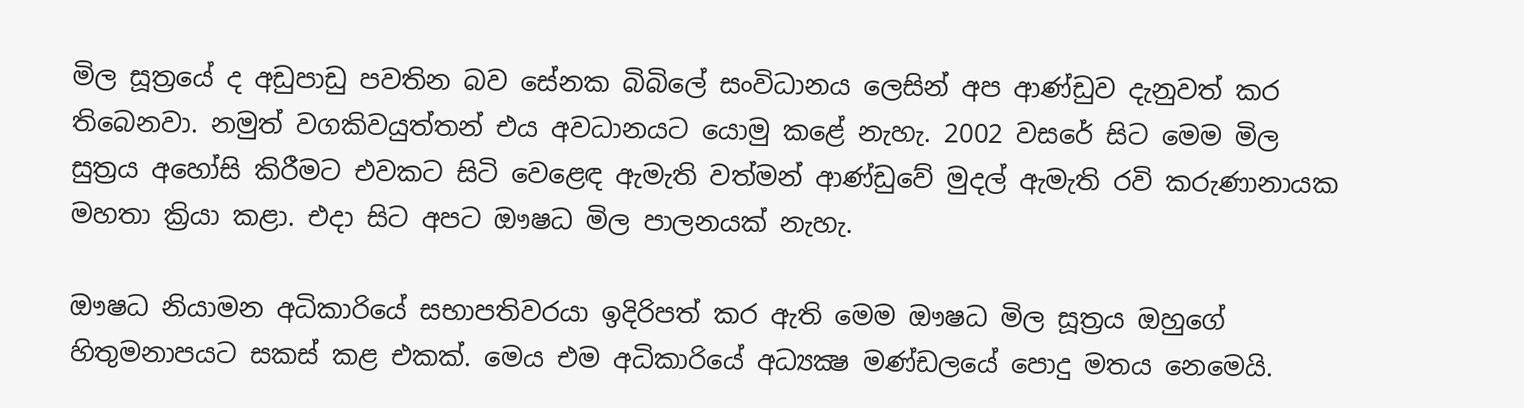මිල සූත්‍රයේ ද අඩුපාඩු පවතින බව සේනක බිබිලේ සංවිධානය ලෙසින් අප ආණ්‌ඩුව දැනුවත් කර තිබෙනවා. නමුත් වගකිවයුත්තන් එය අවධානයට යොමු කළේ නැහැ. 2002 වසරේ සිට මෙම මිල සුත්‍රය අහෝසි කිරීමට එවකට සිටි වෙළෙඳ ඇමැති වත්මන් ආණ්‌ඩුවේ මුදල් ඇමැති රවි කරුණානායක මහතා ක්‍රියා කළා. එදා සිට අපට ඖෂධ මිල පාලනයක්‌ නැහැ.

ඖෂධ නියාමන අධිකාරියේ සභාපතිවරයා ඉදිරිපත් කර ඇති මෙම ඖෂධ මිල සූත්‍රය ඔහුගේ හිතුමනාපයට සකස්‌ කළ එකක්‌. මෙය එම අධිකාරියේ අධ්‍යක්‍ෂ මණ්‌ඩලයේ පොදු මතය නෙමෙයි.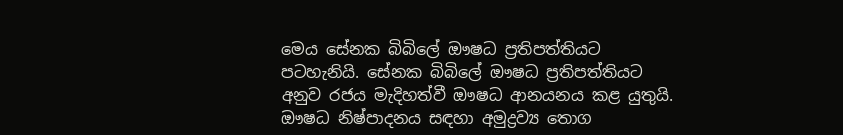මෙය සේනක බිබිලේ ඖෂධ ප්‍රතිපත්තියට පටහැනියි. සේනක බිබිලේ ඖෂධ ප්‍රතිපත්තියට අනුව රජය මැදිහත්වී ඖෂධ ආනයනය කළ යුතුයි. ඖෂධ නිෂ්පාදනය සඳහා අමුද්‍රව්‍ය තොග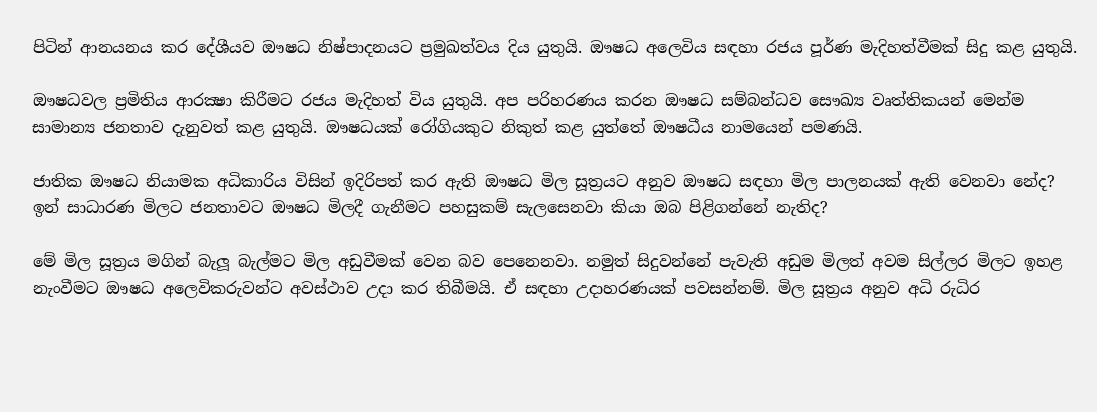පිටින් ආනයනය කර දේශීයව ඖෂධ නිෂ්පාදනයට ප්‍රමුඛත්වය දිය යුතුයි. ඖෂධ අලෙවිය සඳහා රජය පූර්ණ මැදිහත්වීමක්‌ සිදු කළ යුතුයි.

ඖෂධවල ප්‍රමිතිය ආරක්‍ෂා කිරීමට රජය මැදිහත් විය යුතුයි. අප පරිහරණය කරන ඖෂධ සම්බන්ධව සෞඛ්‍ය වෘත්තිකයන් මෙන්ම සාමාන්‍ය ජනතාව දැනුවත් කළ යුතුයි. ඖෂධයක්‌ රෝගියකුට නිකුත් කළ යුත්තේ ඖෂධීය නාමයෙන් පමණයි.

ජාතික ඖෂධ නියාමක අධිකාරිය විසින් ඉදිරිපත් කර ඇති ඖෂධ මිල සූත්‍රයට අනුව ඖෂධ සඳහා මිල පාලනයක්‌ ඇති වෙනවා නේද? ඉන් සාධාරණ මිලට ජනතාවට ඖෂධ මිලදී ගැනීමට පහසුකම් සැලසෙනවා කියා ඔබ පිළිගන්නේ නැතිද?

මේ මිල සූත්‍රය මගින් බැලූ බැල්මට මිල අඩුවීමක්‌ වෙන බව පෙනෙනවා. නමුත් සිදුවන්නේ පැවැති අඩුම මිලත් අවම සිල්ලර මිලට ඉහළ නැංවීමට ඖෂධ අලෙවිකරුවන්ට අවස්‌ථාව උදා කර තිබීමයි. ඒ සඳහා උදාහරණයක්‌ පවසන්නම්. මිල සූත්‍රය අනුව අධි රුධිර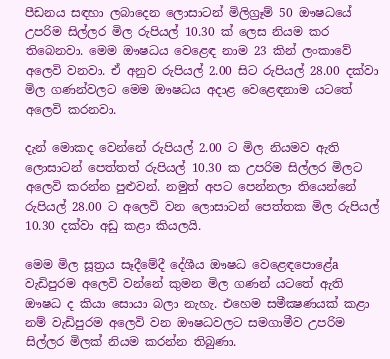පීඩනය සඳහා ලබාදෙන ලොසාටන් මිලිග්‍රෑම් 50 ඖෂධයේ උපරිම සිල්ලර මිල රුපියල් 10.30 ක්‌ ලෙස නියම කර තිබෙනවා. මෙම ඖෂධය වෙළෙඳ නාම 23 කින් ලංකාවේ අලෙවි වනවා. ඒ අනුව රුපියල් 2.00 සිට රුපියල් 28.00 දක්‌වා මිල ගණන්වලට මෙම ඖෂධය අදාළ වෙළෙඳනාම යටතේ අලෙවි කරනවා.

දැන් මොකද වෙන්නේ රුපියල් 2.00 ට මිල නියමව ඇති ලොසාටන් පෙත්තත් රුපියල් 10.30 ක උපරිම සිල්ලර මිලට අලෙවි කරන්න පුළුවන්. නමුත් අපට පෙන්නලා තියෙන්නේ රුපියල් 28.00 ට අලෙවි වන ලොසාටන් පෙත්තක මිල රුපියල් 10.30 දක්‌වා අඩු කළා කියලයි.

මෙම මිල සූත්‍රය සෑදීමේදී දේශීය ඖෂධ වෙළෙඳපොළේa වැඩිපුරම අලෙවි වන්නේ කුමන මිල ගණන් යටතේ ඇති ඖෂධ ද කියා සොයා බලා නැහැ. එහෙම සමීක්‍ෂණයක්‌ කළා නම් වැඩිපුරම අලෙවි වන ඖෂධවලට සමගාමීව උපරිම සිල්ලර මිලක්‌ නියම කරන්න තිබුණා.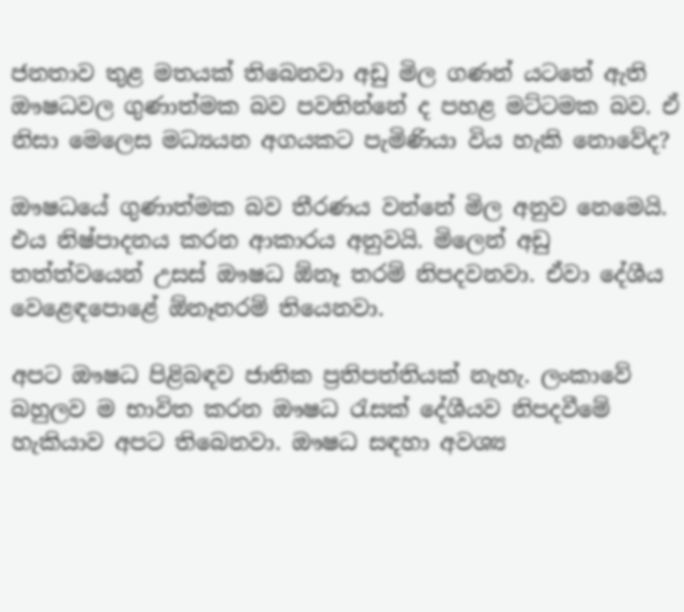ජනතාව තුළ මතයක්‌ තිබෙනවා අඩු මිල ගණන් යටතේ ඇති ඖෂධවල ගුණාත්මක බව පවතින්නේ ද පහළ මට්‌ටමක බව. ඒ නිසා මෙලෙස මධ්‍යයන අගයකට පැමිණියා විය හැකි නොවේද?

ඖෂධයේ ගුණාත්මක බව තීරණය වන්නේ මිල අනුව නෙමෙයි. එය නිෂ්පාදනය කරන ආකාරය අනුවයි. මිලෙන් අඩු තත්ත්වයෙන් උසස්‌ ඖෂධ ඕනෑ තරම් නිපදවනවා. ඒවා දේශීය වෙළෙඳපොළේ ඕනෑතරම් තියෙනවා.

අපට ඖෂධ පිළිබඳව ජාතික ප්‍රතිපත්තියක්‌ නැහැ. ලංකාවේ බහුලව ම භාවිත කරන ඖෂධ රැසක්‌ දේශීයව නිපදවීමේ හැකියාව අපට තිබෙනවා. ඖෂධ සඳහා අවශ්‍ය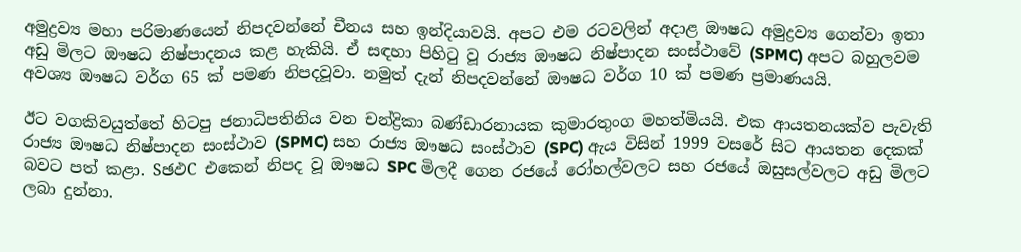අමුද්‍රව්‍ය මහා පරිමාණයෙන් නිපදවන්නේ චීනය සහ ඉන්දියාවයි. අපට එම රටවලින් අදාළ ඖෂධ අමුද්‍රව්‍ය ගෙන්වා ඉතා අඩු මිලට ඖෂධ නිෂ්පාදනය කළ හැකියි. ඒ සඳහා පිහිටු වූ රාජ්‍ය ඖෂධ නිෂ්පාදන සංස්‌ථාවේ (SPMC) අපට බහුලවම අවශ්‍ය ඖෂධ වර්ග 65 ක්‌ පමණ නිපදවූවා. නමුත් දැන් නිපදවන්නේ ඖෂධ වර්ග 10 ක්‌ පමණ ප්‍රමාණයයි.

ඊට වගකිවයුත්තේ හිටපු ජනාධිපතිනිය වන චන්ද්‍රිකා බණ්‌ඩාරනායක කුමාරතුංග මහත්මියයි. එක ආයතනයක්‌ව පැවැති රාජ්‍ය ඖෂධ නිෂ්පාදන සංස්‌ථාව (SPMC) සහ රාජ්‍ය ඖෂධ සංස්‌ථාව (SPC) ඇය විසින් 1999 වසරේ සිට ආයතන දෙකක්‌ බවට පත් කළා. SඡඵC එකෙන් නිපද වූ ඖෂධ SPC මිලදී ගෙන රජයේ රෝහල්වලට සහ රජයේ ඔසුසල්වලට අඩු මිලට ලබා දුන්නා.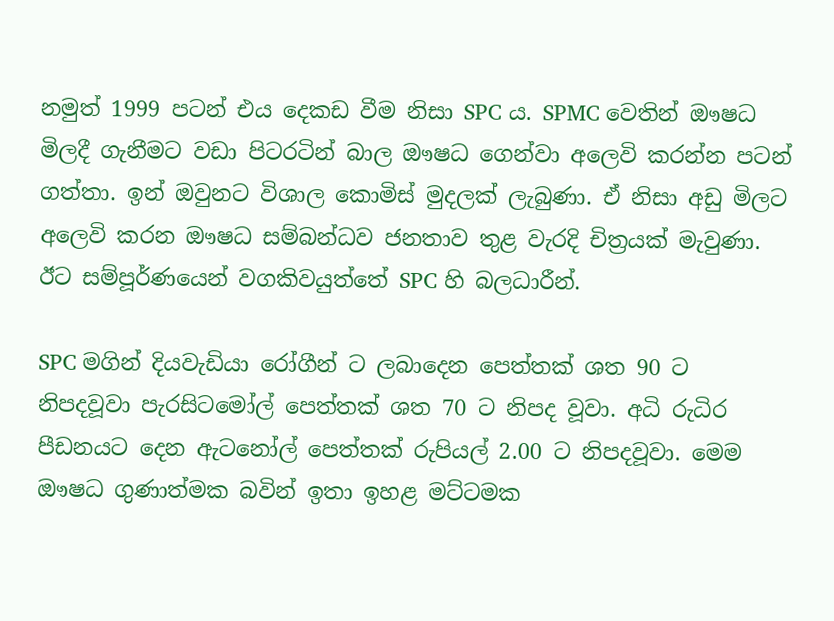නමුත් 1999 පටන් එය දෙකඩ වීම නිසා SPC ය. SPMC වෙතින් ඖෂධ මිලදී ගැනීමට වඩා පිටරටින් බාල ඖෂධ ගෙන්වා අලෙවි කරන්න පටන් ගත්තා. ඉන් ඔවුනට විශාල කොමිස්‌ මුදලක්‌ ලැබුණා. ඒ නිසා අඩු මිලට අලෙවි කරන ඖෂධ සම්බන්ධව ජනතාව තුළ වැරදි චිත්‍රයක්‌ මැවුණා. ඊට සම්පූර්ණයෙන් වගකිවයුත්තේ SPC හි බලධාරීන්.

SPC මගින් දියවැඩියා රෝගීන් ට ලබාදෙන පෙත්තක්‌ ශත 90 ට නිපදවූවා පැරසිටමෝල් පෙත්තක්‌ ශත 70 ට නිපද වූවා. අධි රුධිර පීඩනයට දෙන ඇටනෝල් පෙත්තක්‌ රුපියල් 2.00 ට නිපදවූවා. මෙම ඖෂධ ගුණාත්මක බවින් ඉතා ඉහළ මට්‌ටමක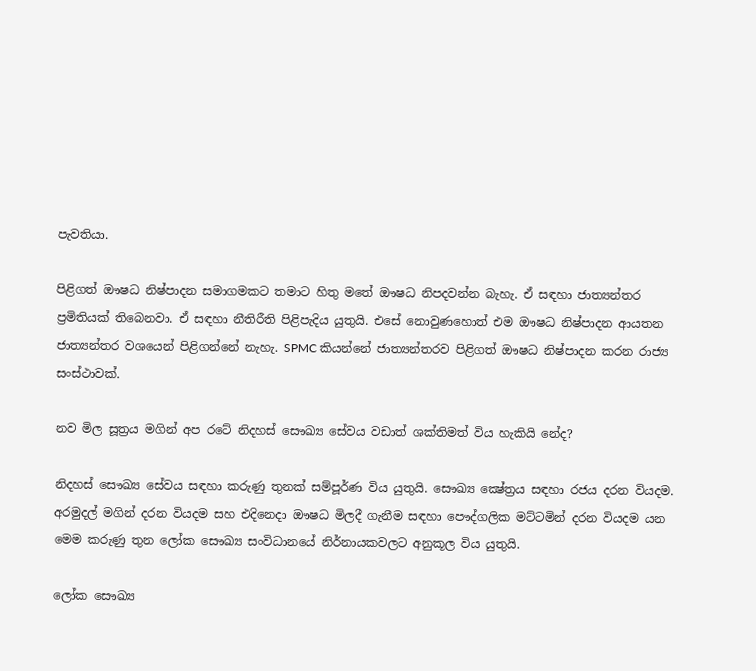පැවතියා.

පිළිගත් ඖෂධ නිෂ්පාදන සමාගමකට තමාට හිතු මතේ ඖෂධ නිපදවන්න බැහැ. ඒ සඳහා ජාත්‍යන්තර ප්‍රමිතියක්‌ තිබෙනවා. ඒ සඳහා නීතිරීති පිළිපැදිය යුතුයි. එසේ නොවුණහොත් එම ඖෂධ නිෂ්පාදන ආයතන ජාත්‍යන්තර වශයෙන් පිළිගන්නේ නැහැ. SPMC කියන්නේ ජාත්‍යන්තරව පිළිගත් ඖෂධ නිෂ්පාදන කරන රාජ්‍ය සංස්‌ථාවක්‌.

නව මිල සූත්‍රය මගින් අප රටේ නිදහස්‌ සෞඛ්‍ය සේවය වඩාත් ශක්‌තිමත් විය හැකියි නේද?

නිදහස්‌ සෞඛ්‍ය සේවය සඳහා කරුණු තුනක්‌ සම්පූර්ණ විය යුතුයි. සෞඛ්‍ය ක්‍ෂේත්‍රය සඳහා රජය දරන වියදම. අරමුදල් මගින් දරන වියදම සහ එදිනෙදා ඖෂධ මිලදී ගැනීම සඳහා පෞද්ගලික මට්‌ටමින් දරන වියදම යන මෙම කරුණු තුන ලෝක සෞඛ්‍ය සංවිධානයේ නිර්නායකවලට අනුකූල විය යුතුයි.

ලෝක සෞඛ්‍ය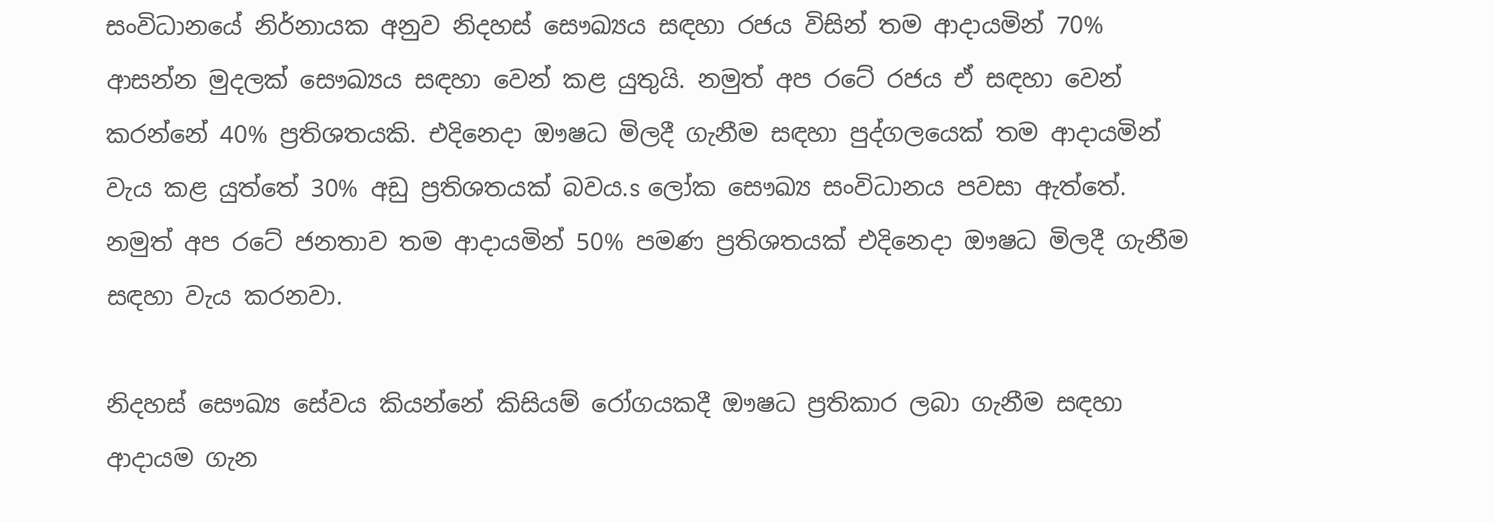සංවිධානයේ නිර්නායක අනුව නිදහස්‌ සෞඛ්‍යය සඳහා රජය විසින් තම ආදායමින් 70% ආසන්න මුදලක්‌ සෞඛ්‍යය සඳහා වෙන් කළ යුතුයි. නමුත් අප රටේ රජය ඒ සඳහා වෙන් කරන්නේ 40% ප්‍රතිශතයකි. එදිනෙදා ඖෂධ මිලදී ගැනීම සඳහා පුද්ගලයෙක්‌ තම ආදායමින් වැය කළ යුත්තේ 30% අඩු ප්‍රතිශතයක්‌ බවය.s ලෝක සෞඛ්‍ය සංවිධානය පවසා ඇත්තේ. නමුත් අප රටේ ජනතාව තම ආදායමින් 50% පමණ ප්‍රතිශතයක්‌ එදිනෙදා ඖෂධ මිලදී ගැනීම සඳහා වැය කරනවා.

නිදහස්‌ සෞඛ්‍ය සේවය කියන්නේ කිසියම් රෝගයකදී ඖෂධ ප්‍රතිකාර ලබා ගැනීම සඳහා ආදායම ගැන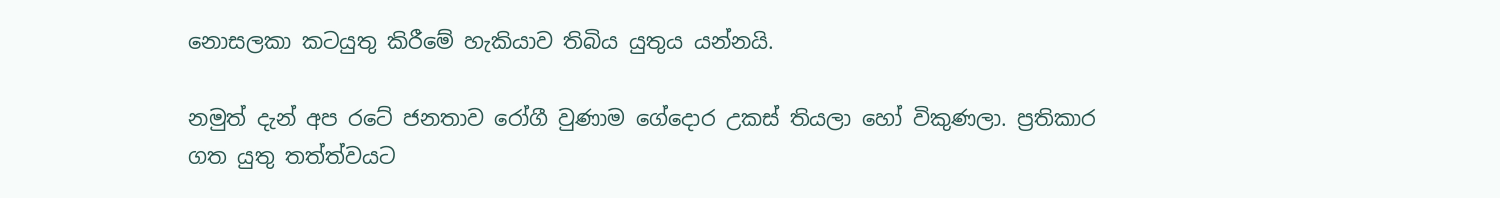නොසලකා කටයුතු කිරීමේ හැකියාව තිබිය යුතුය යන්නයි.

නමුත් දැන් අප රටේ ජනතාව රෝගී වුණාම ගේදොර උකස්‌ තියලා හෝ විකුණලා. ප්‍රතිකාර ගත යුතු තත්ත්වයට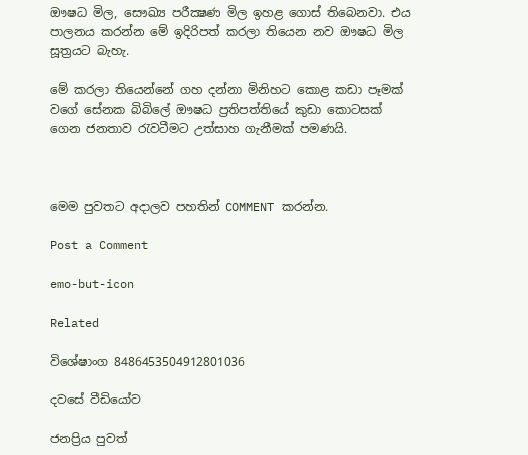ඖෂධ මිල, සෞඛ්‍ය පරීක්‍ෂණ මිල ඉහළ ගොස්‌ තිබෙනවා. එය පාලනය කරන්න මේ ඉදිරිපත් කරලා තියෙන නව ඖෂධ මිල සූත්‍රයට බැහැ.

මේ කරලා තියෙන්නේ ගහ දන්නා මිනිහට කොළ කඩා පෑමක්‌ වගේ සේනක බිබිලේ ඖෂධ ප්‍රතිපත්තියේ කුඩා කොටසක්‌ ගෙන ජනතාව රැවටීමට උත්සාහ ගැනීමක්‌ පමණයි.



මෙම පුවතට අදාලව පහතින් COMMENT කරන්න.

Post a Comment

emo-but-icon

Related

විශේෂාංග 8486453504912801036

දවසේ වීඩියෝව

ජනප්‍රිය පුවත්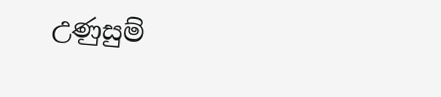උණුසුම්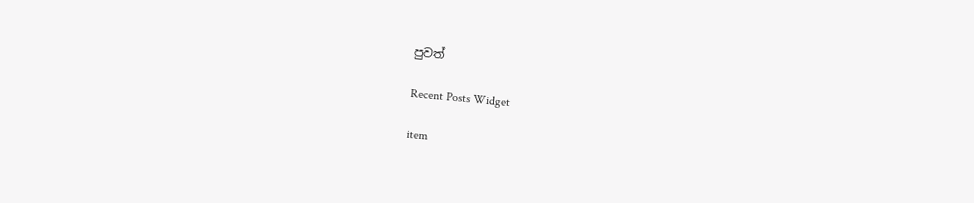පුවත්

Recent Posts Widget

item